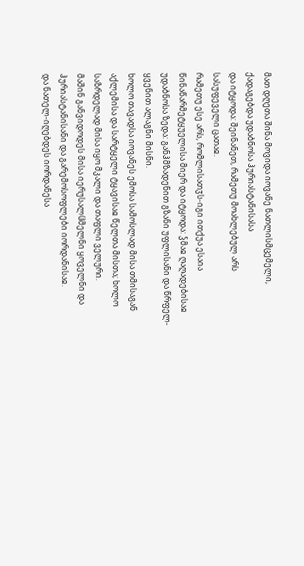მათ დღეთა შინა მოვიდა იოვანე ნათლისმცემელი, ქადაგებდა უდაბნოსა ჰურიასტანისასა
და იტყოდა: შეინანეთ, რამეთუ მოახლებულ არს სასუფეველი ცათაჲ.
რამეთუ ესე არს, რომლისათჳს-იგი ითქუა ესაია წინაწარმეტყუელისა მიერ და იტყოდა: ჴმაჲ ღაღადებისაჲ უდაბნოსა ზედა: განჰმზადენით გზანი უფლისანი და წრფელ-ყვენით ალაგნი მისნი.
ხოლო თავადსა იოვანეს ემოსა სამოსლად მისა თმისაგან აქლემისა და სარტყელი ტყავისაჲ წელთა მისთა; ხოლო საზრდელად მისა იყო მკალი და თაფლი ველური.
მაშინ განვიდოდეს მისა იერუსალჱმელნი ყოველნი და ჰურიასტანისანი და გარემოსოფლები იორდანისაჲ.
და ნათელ-იღებდეს იორდანესა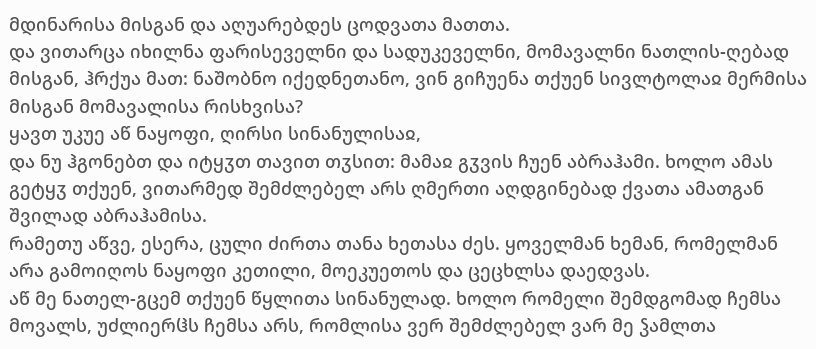მდინარისა მისგან და აღუარებდეს ცოდვათა მათთა.
და ვითარცა იხილნა ფარისეველნი და სადუკეველნი, მომავალნი ნათლის-ღებად მისგან, ჰრქუა მათ: ნაშობნო იქედნეთანო, ვინ გიჩუენა თქუენ სივლტოლაჲ მერმისა მისგან მომავალისა რისხვისა?
ყავთ უკუე აწ ნაყოფი, ღირსი სინანულისაჲ,
და ნუ ჰგონებთ და იტყჳთ თავით თჳსით: მამაჲ გჳვის ჩუენ აბრაჰამი. ხოლო ამას გეტყჳ თქუენ, ვითარმედ შემძლებელ არს ღმერთი აღდგინებად ქვათა ამათგან შვილად აბრაჰამისა.
რამეთუ აწვე, ესერა, ცული ძირთა თანა ხეთასა ძეს. ყოველმან ხემან, რომელმან არა გამოიღოს ნაყოფი კეთილი, მოეკუეთოს და ცეცხლსა დაედვას.
აწ მე ნათელ-გცემ თქუენ წყლითა სინანულად. ხოლო რომელი შემდგომად ჩემსა მოვალს, უძლიერჱს ჩემსა არს, რომლისა ვერ შემძლებელ ვარ მე ჴამლთა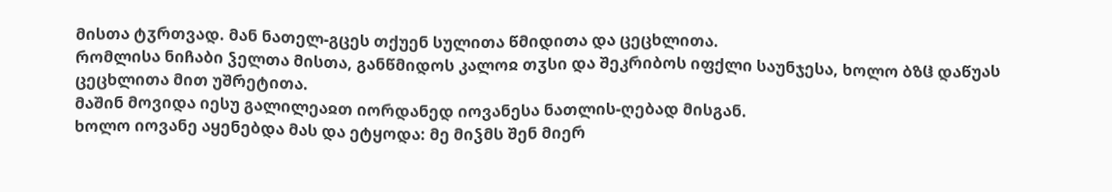მისთა ტჳრთვად. მან ნათელ-გცეს თქუენ სულითა წმიდითა და ცეცხლითა.
რომლისა ნიჩაბი ჴელთა მისთა, განწმიდოს კალოჲ თჳსი და შეკრიბოს იფქლი საუნჯესა, ხოლო ბზჱ დაწუას ცეცხლითა მით უშრეტითა.
მაშინ მოვიდა იესუ გალილეაჲთ იორდანედ იოვანესა ნათლის-ღებად მისგან.
ხოლო იოვანე აყენებდა მას და ეტყოდა: მე მიჴმს შენ მიერ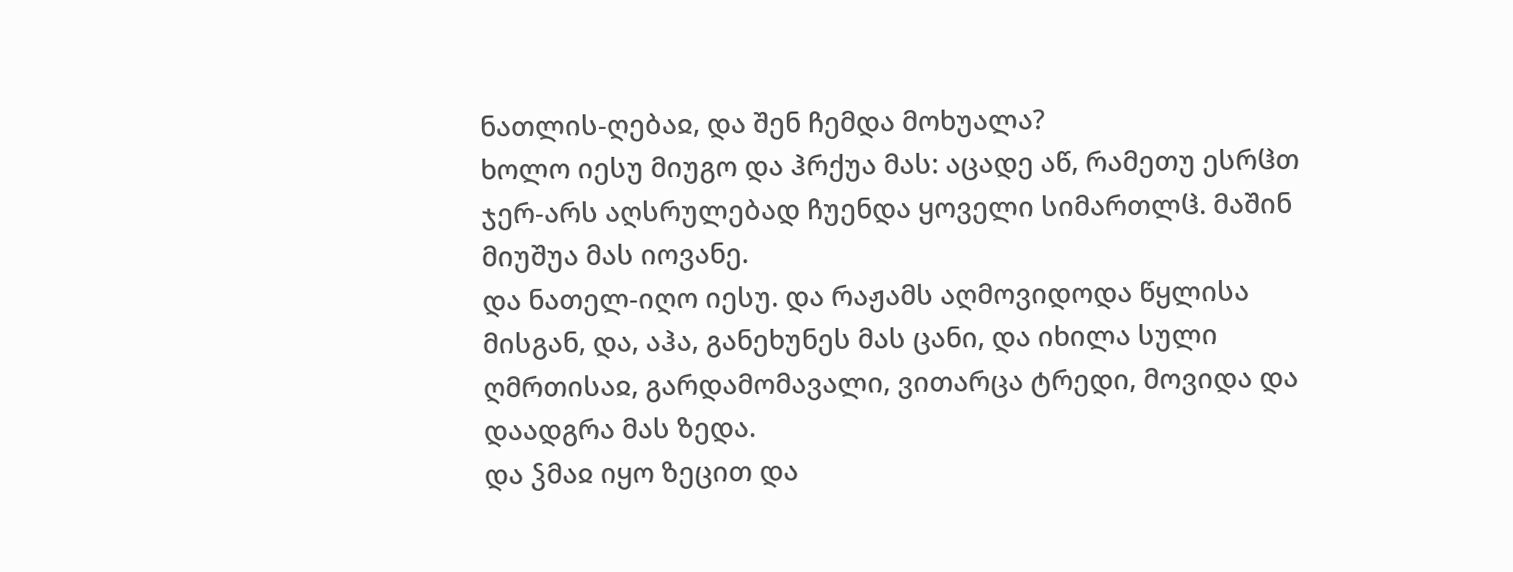ნათლის-ღებაჲ, და შენ ჩემდა მოხუალა?
ხოლო იესუ მიუგო და ჰრქუა მას: აცადე აწ, რამეთუ ესრჱთ ჯერ-არს აღსრულებად ჩუენდა ყოველი სიმართლჱ. მაშინ მიუშუა მას იოვანე.
და ნათელ-იღო იესუ. და რაჟამს აღმოვიდოდა წყლისა მისგან, და, აჰა, განეხუნეს მას ცანი, და იხილა სული ღმრთისაჲ, გარდამომავალი, ვითარცა ტრედი, მოვიდა და დაადგრა მას ზედა.
და ჴმაჲ იყო ზეცით და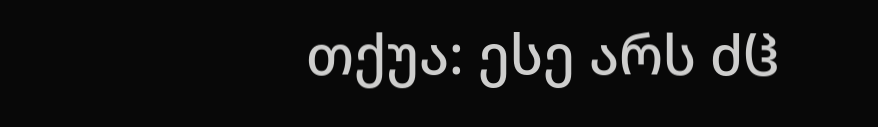თქუა: ესე არს ძჱ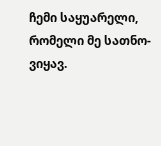ჩემი საყუარელი, რომელი მე სათნო-ვიყავ.